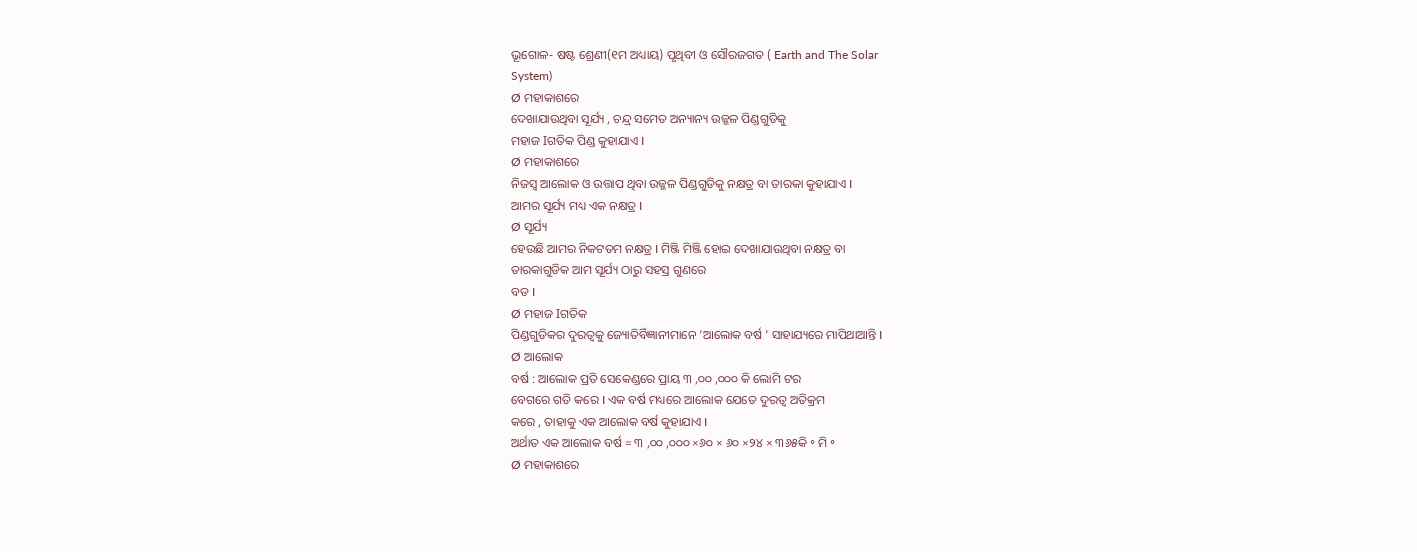ଭୂଗୋଳ- ଷଷ୍ଟ ଶ୍ରେଣୀ(୧ମ ଅଧ୍ୟାୟ) ପୃଥିବୀ ଓ ସୌରଜଗତ ( Earth and The Solar
System)
Ø ମହାକାଶରେ
ଦେଖାଯାଉଥିବା ସୂର୍ଯ୍ୟ , ଚନ୍ଦ୍ର ସମେତ ଅନ୍ୟାନ୍ୟ ଉଜ୍ଜଳ ପିଣ୍ଡଗୁଡିକୁ
ମହାଜ Iଗତିକ ପିଣ୍ଡ କୁହାଯାଏ I
Ø ମହାକାଶରେ
ନିଜସ୍ଵ ଆଲୋକ ଓ ଉତ୍ତାପ ଥିବା ଉଜ୍ଜଳ ପିଣ୍ଡଗୁଡିକୁ ନକ୍ଷତ୍ର ବା ତାରକା କୁହାଯାଏ I
ଆମର ସୂର୍ଯ୍ୟ ମଧ୍ୟ ଏକ ନକ୍ଷତ୍ର I
Ø ସୂର୍ଯ୍ୟ
ହେଉଛି ଆମର ନିକଟତମ ନକ୍ଷତ୍ର I ମିଞ୍ଜି ମିଞ୍ଜି ହୋଇ ଦେଖାଯାଉଥିବା ନକ୍ଷତ୍ର ବା
ତାରକାଗୁଡିକ ଆମ ସୂର୍ଯ୍ୟ ଠାରୁ ସହସ୍ର ଗୁଣରେ
ବଡ I
Ø ମହାଜ Iଗତିକ
ପିଣ୍ଡଗୁଡିକର ଦୁରତ୍ଵକୁ ଜ୍ୟୋତିର୍ବିଜ୍ଞାନୀମାନେ ‘ଆଲୋକ ବର୍ଷ ’ ସାହାଯ୍ୟରେ ମାପିଥାଆନ୍ତି I
Ø ଆଲୋକ
ବର୍ଷ : ଆଲୋକ ପ୍ରତି ସେକେଣ୍ଡରେ ପ୍ରାୟ ୩ ,୦୦ ,୦୦୦ କି ଲୋମି ଟର
ବେଗରେ ଗତି କରେ I ଏକ ବର୍ଷ ମଧ୍ୟରେ ଆଲୋକ ଯେତେ ଦୁରତ୍ଵ ଅତିକ୍ରମ
କରେ , ତାହାକୁ ଏକ ଆଲୋକ ବର୍ଷ କୁହାଯାଏ I
ଅର୍ଥାତ ଏକ ଆଲୋକ ବର୍ଷ = ୩ ,୦୦ ,୦୦୦ ×୬୦ × ୬୦ ×୨୪ × ୩୬୫କି ॰ ମି ॰
Ø ମହାକାଶରେ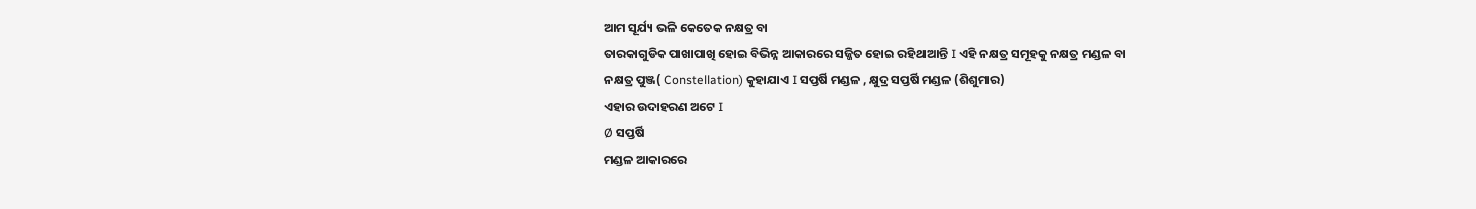ଆମ ସୂର୍ଯ୍ୟ ଭଳି କେତେକ ନକ୍ଷତ୍ର ବା
ତାରକାଗୁଡିକ ପାଖାପାଖି ହୋଇ ବିଭିନ୍ନ ଆକାରରେ ସଜ୍ଜିତ ହୋଇ ରହିଥାଆନ୍ତି I ଏହି ନକ୍ଷତ୍ର ସମୂହକୁ ନକ୍ଷତ୍ର ମଣ୍ଡଳ ବା
ନକ୍ଷତ୍ର ପୁଞ୍ଜ( Constellation) କୁହାଯାଏ I ସପ୍ତର୍ଷି ମଣ୍ଡଳ , କ୍ଷୁଦ୍ର ସପ୍ତର୍ଷି ମଣ୍ଡଳ (ଶିଶୁମାର)
ଏହାର ଉଦାହରଣ ଅଟେ I
Ø ସପ୍ତର୍ଷି
ମଣ୍ଡଳ ଆକାରରେ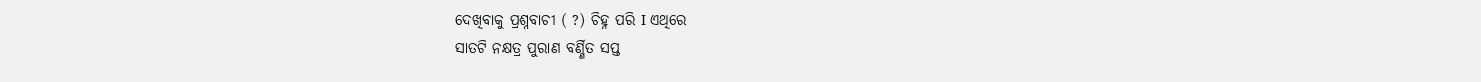ଦେଖିବାକୁ ପ୍ରଶ୍ନବାଚୀ ( ?) ଚିହ୍ନ ପରି I ଏଥିରେ
ସାତଟି ନକ୍ଷତ୍ର ପୁରାଣ ବର୍ଣ୍ଣିତ ସପ୍ତ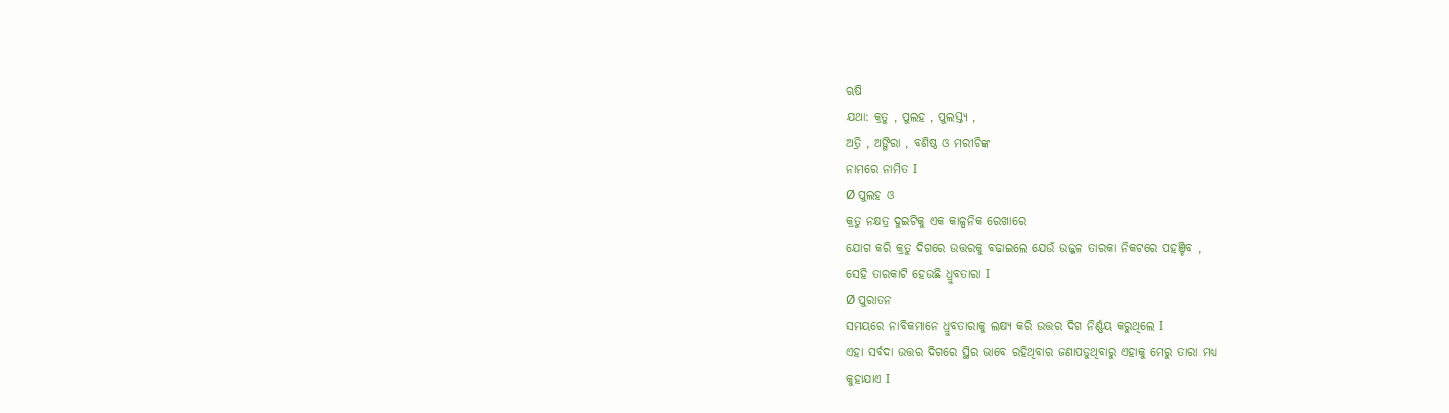ଋଷି
ଯଥା: କ୍ରତୁ , ପୁଲହ , ପୁଲସ୍ତ୍ୟ ,
ଅତ୍ରି , ଅଙ୍ଗିରା , ବଶିଷ୍ଠ ଓ ମରୀଚିଙ୍କ
ନାମରେ ନାମିତ I
Ø ପୁଲହ ଓ
କ୍ରତୁ ନକ୍ଷତ୍ର ଦୁଇଟିକୁ ଏକ କାଳ୍ପନିକ ରେଖାରେ
ଯୋଗ କରି କ୍ରତୁ ଦିଗରେ ଉତ୍ତରକୁ ବଢାଇଲେ ଯେଉଁ ଉଜ୍ଜଳ ତାରକା ନିକଟରେ ପହଞ୍ଚିବ ,
ସେହି ତାରକାଟି ହେଉଛି ଧ୍ରୁବତାରା I
Ø ପୁରାତନ
ସମୟରେ ନାବିକମାନେ ଧ୍ରୁବତାରାକୁ ଲକ୍ଷ୍ୟ କରି ଉତ୍ତର ଦିଗ ନିର୍ଣ୍ଣୟ କରୁଥିଲେ I
ଏହା ସର୍ବଦା ଉତ୍ତର ଦିଗରେ ସ୍ଥିର ଭାବେ ରହିଥିବାର ଜଣାପଡୁଥିବାରୁ ଏହାକୁ ମେରୁ ତାରା ମଧ୍ୟ
କୁହାଯାଏ I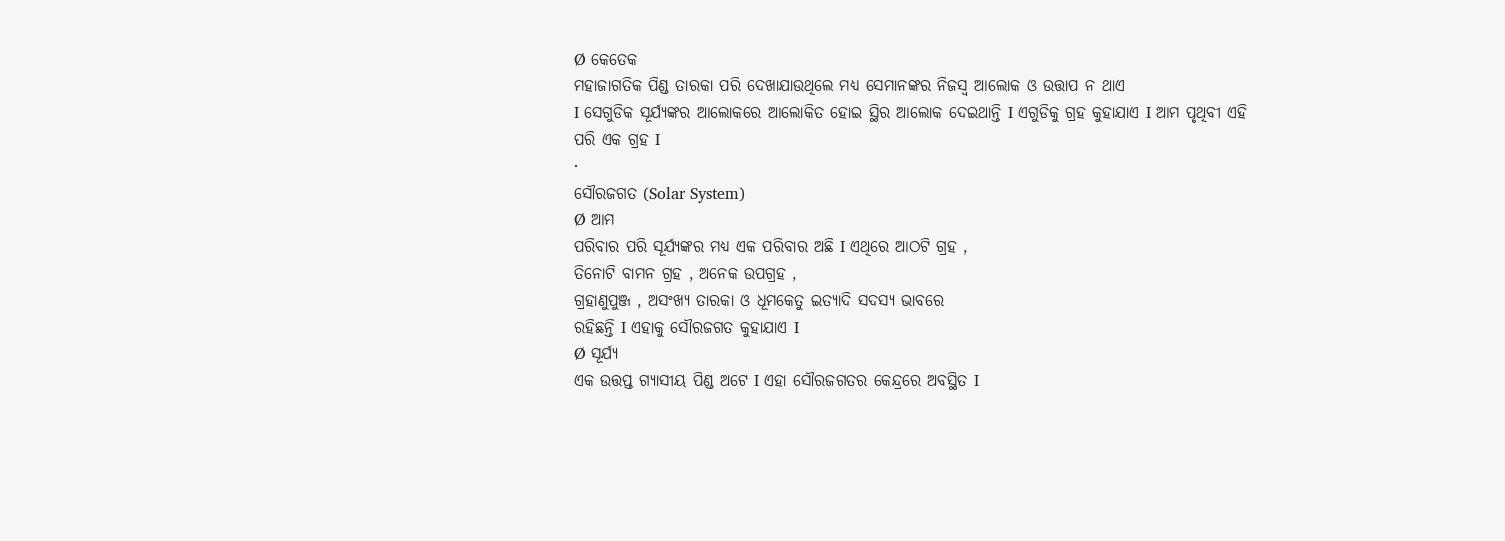Ø କେତେକ
ମହାଜାଗତିକ ପିଣ୍ଡ ତାରକା ପରି ଦେଖାଯାଉଥିଲେ ମଧ୍ୟ ସେମାନଙ୍କର ନିଜସ୍ଵ ଆଲୋକ ଓ ଉତ୍ତାପ ନ ଥାଏ
I ସେଗୁଡିକ ସୂର୍ଯ୍ୟଙ୍କର ଆଲୋକରେ ଆଲୋକିତ ହୋଇ ସ୍ଥିର ଆଲୋକ ଦେଇଥାନ୍ତି I ଏଗୁଡିକୁ ଗ୍ରହ କୁହାଯାଏ I ଆମ ପୃଥିବୀ ଏହି ପରି ଏକ ଗ୍ରହ I
·
ସୌରଜଗତ (Solar System)
Ø ଆମ
ପରିବାର ପରି ସୂର୍ଯ୍ୟଙ୍କର ମଧ୍ୟ ଏକ ପରିବାର ଅଛି I ଏଥିରେ ଆଠଟି ଗ୍ରହ ,
ତିନୋଟି ବାମନ ଗ୍ରହ , ଅନେକ ଉପଗ୍ରହ ,
ଗ୍ରହାଣୁପୁଞ୍ଜ , ଅସଂଖ୍ୟ ତାରକା ଓ ଧୂମକେତୁ ଇତ୍ୟାଦି ସଦସ୍ୟ ଭାବରେ
ରହିଛନ୍ତି I ଏହାକୁ ସୌରଜଗତ କୁହାଯାଏ I
Ø ସୂର୍ଯ୍ୟ
ଏକ ଉତ୍ତପ୍ତ ଗ୍ୟାସୀୟ ପିଣ୍ଡ ଅଟେ I ଏହା ସୌରଜଗତର କେନ୍ଦ୍ରରେ ଅବସ୍ଥିତ I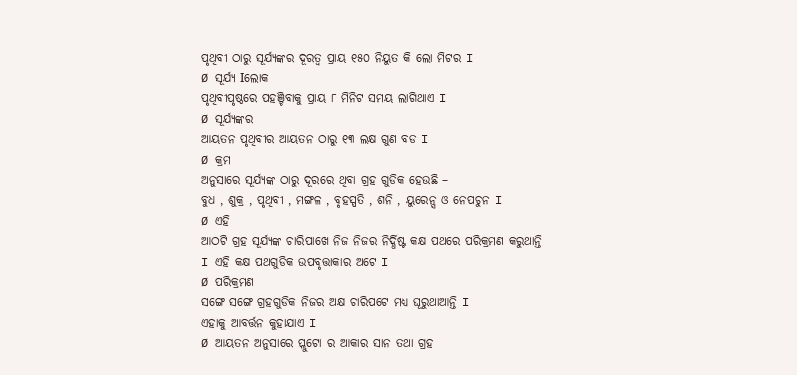ପୃଥିବୀ ଠାରୁ ସୂର୍ଯ୍ୟଙ୍କର ଦୂରତ୍ଵ ପ୍ରାୟ ୧୫୦ ନିୟୁତ କି ଲୋ ମିଟର I
Ø ସୂର୍ଯ୍ୟ Iଲୋକ
ପୃଥିବୀପୃଷ୍ଠରେ ପହଞ୍ଚିବାକୁ ପ୍ରାୟ ୮ ମିନିଟ ସମୟ ଲାଗିଥାଏ I
Ø ସୂର୍ଯ୍ୟଙ୍କର
ଆୟତନ ପୃଥିବୀର ଆୟତନ ଠାରୁ ୧୩ ଲକ୍ଷ ଗୁଣ ବଡ I
Ø କ୍ରମ
ଅନୁସାରେ ସୂର୍ଯ୍ୟଙ୍କ ଠାରୁ ଦୂରରେ ଥିବା ଗ୍ରହ ଗୁଡିକ ହେଉଛି –
ବୁଧ , ଶୁକ୍ର , ପୃଥିବୀ , ମଙ୍ଗଳ , ବୃହସ୍ପତି , ଶନି , ୟୁରେନ୍ସ ଓ ନେପଚୁନ I
Ø ଏହି
ଆଠଟି ଗ୍ରହ ସୂର୍ଯ୍ୟଙ୍କ ଚାରିପାଖେ ନିଜ ନିଜର ନିର୍ଦ୍ଧିଷ୍ଟ କକ୍ଷ ପଥରେ ପରିକ୍ରମଣ କରୁଥାନ୍ତି
I ଏହି କକ୍ଷ ପଥଗୁଡିକ ଉପବୃତ୍ତାକାର ଅଟେ I
Ø ପରିକ୍ରମଣ
ସଙ୍ଗେ ସଙ୍ଗେ ଗ୍ରହଗୁଡିକ ନିଜର ଅକ୍ଷ ଚାରିପଟେ ମଧ୍ୟ ଘୂରୁଥାଆନ୍ତି I
ଏହାକୁ ଆବର୍ତ୍ତନ କୁହାଯାଏ I
Ø ଆୟତନ ଅନୁସାରେ ପ୍ଲୁଟୋ ର ଆକାର ସାନ ତଥା ଗ୍ରହ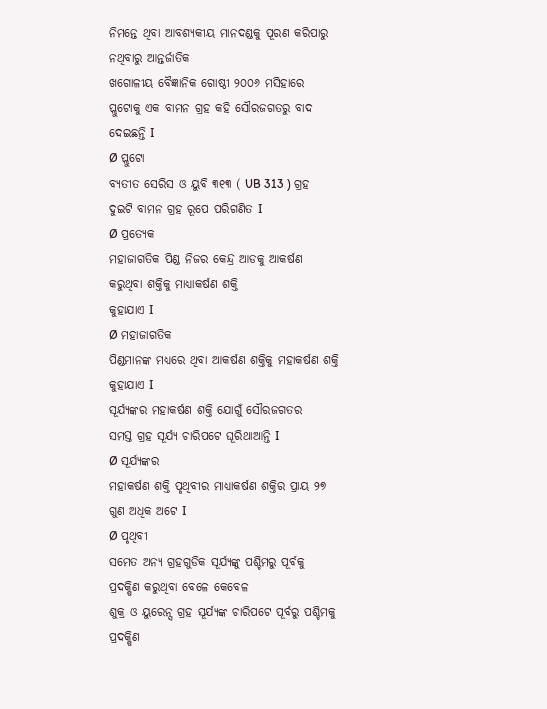ନିମନ୍ତେ ଥିବା ଆବଶ୍ୟକୀୟ ମାନଦଣ୍ଡକୁ ପୂରଣ କରିପାରୁ ନଥିବାରୁ ଆନ୍ତର୍ଜାତିକ
ଖଗୋଳୀୟ ବୈଜ୍ଞାନିକ ଗୋଷ୍ଠୀ ୨୦୦୬ ମସିହାରେ ପ୍ଲୁଟୋକୁ ଏକ ବାମନ ଗ୍ରହ କହି ସୌରଜଗତରୁ ବାଦ
ଦେଇଛନ୍ତି I
Ø ପ୍ଲୁଟୋ
ବ୍ୟତୀତ ସେରିସ ଓ ୟୁବି ୩୧୩ ( UB 313 ) ଗ୍ରହ ଦୁଇଟି ବାମନ ଗ୍ରହ ରୂପେ ପରିଗଣିତ I
Ø ପ୍ରତ୍ୟେକ
ମହାଜାଗତିକ ପିଣ୍ଡ ନିଜର କେନ୍ଦ୍ର ଆଡକୁ ଆକର୍ଷଣ କରୁଥିବା ଶକ୍ତିକୁ ମାଧ୍ୟାକର୍ଷଣ ଶକ୍ତି
କୁହାଯାଏ I
Ø ମହାଜାଗତିକ
ପିଣ୍ଡମାନଙ୍କ ମଧ୍ୟରେ ଥିବା ଆକର୍ଷଣ ଶକ୍ତିକୁ ମହାକର୍ଷଣ ଶକ୍ତି କୁହାଯାଏ I
ସୂର୍ଯ୍ୟଙ୍କର ମହାକର୍ଷଣ ଶକ୍ତି ଯୋଗୁଁ ସୌରଜଗତର
ସମସ୍ତ ଗ୍ରହ ସୂର୍ଯ୍ୟ ଚାରିପଟେ ଘୂରିଥାଆନ୍ତି I
Ø ସୂର୍ଯ୍ୟଙ୍କର
ମହାକର୍ଷଣ ଶକ୍ତି ପୃଥିବୀର ମାଧ୍ୟାକର୍ଷଣ ଶକ୍ତିର ପ୍ରାୟ ୨୭ ଗୁଣ ଅଧିକ ଅଟେ I
Ø ପୃଥିବୀ
ସମେତ ଅନ୍ୟ ଗ୍ରହଗୁଡିକ ସୂର୍ଯ୍ୟଙ୍କୁ ପଶ୍ଚିମରୁ ପୂର୍ବକୁ ପ୍ରଦକ୍ଷିଣ କରୁଥିବା ବେଳେ କେବେଳ
ଶୁକ୍ର ଓ ୟୁରେନ୍ସ ଗ୍ରହ ସୂର୍ଯ୍ୟଙ୍କ ଚାରିପଟେ ପୂର୍ବରୁ ପଶ୍ଚିମକୁ ପ୍ରଦକ୍ଷିଣ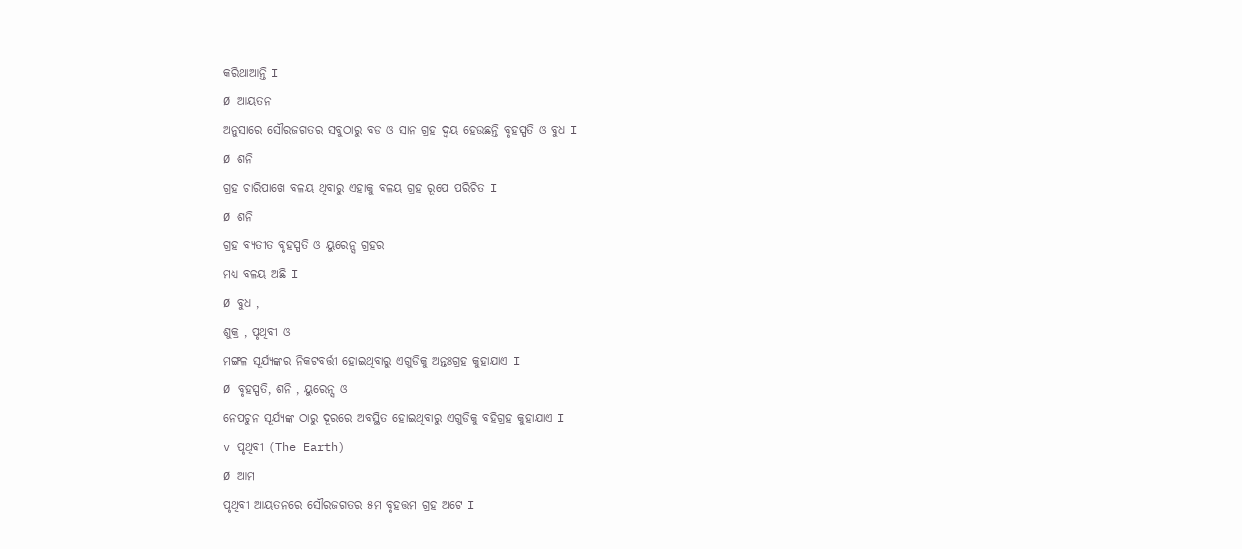କରିଥାଆନ୍ତି I
Ø ଆୟତନ
ଅନୁସାରେ ସୌରଜଗତର ସବୁଠାରୁ ବଡ ଓ ସାନ ଗ୍ରହ ଦ୍ୱୟ ହେଉଛନ୍ତି ବୃହସ୍ପତି ଓ ବୁଧ I
Ø ଶନି
ଗ୍ରହ ଚାରିପାଖେ ବଳୟ ଥିବାରୁ ଏହାକୁ ବଳୟ ଗ୍ରହ ରୂପେ ପରିଚିତ I
Ø ଶନି
ଗ୍ରହ ବ୍ୟତୀତ ବୃହସ୍ପତି ଓ ୟୁରେନ୍ସ ଗ୍ରହର
ମଧ୍ୟ ବଳୟ ଅଛି I
Ø ବୁଧ ,
ଶୁକ୍ର , ପୃଥିବୀ ଓ
ମଙ୍ଗଳ ସୂର୍ଯ୍ୟଙ୍କର ନିକଟବର୍ତ୍ତୀ ହୋଇଥିବାରୁ ଏଗୁଡିକୁ ଅନ୍ତଃଗ୍ରହ କୁହାଯାଏ I
Ø ବୃହସ୍ପତି, ଶନି , ୟୁରେନ୍ସ ଓ
ନେପଚୁନ ସୂର୍ଯ୍ୟଙ୍କ ଠାରୁ ଦୂରରେ ଅବସ୍ଥିତ ହୋଇଥିବାରୁ ଏଗୁଡିକୁ ବହିଗ୍ରହ କୁହାଯାଏ I
v ପୃଥିବୀ (The Earth)
Ø ଆମ
ପୃଥିବୀ ଆୟତନରେ ସୌରଜଗତର ୫ମ ବୃହତ୍ତମ ଗ୍ରହ ଅଟେ I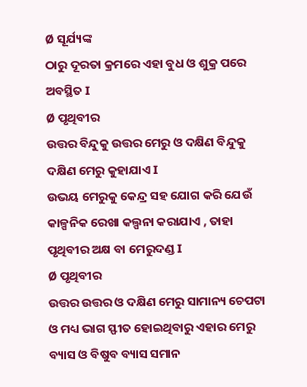Ø ସୂର୍ଯ୍ୟଙ୍କ
ଠାରୁ ଦୂରତା କ୍ରମରେ ଏହା ବୁଧ ଓ ଶୁକ୍ର ପରେ ଅବସ୍ଥିତ I
Ø ପୃଥିବୀର
ଉତ୍ତର ବିନ୍ଦୁକୁ ଉତ୍ତର ମେରୁ ଓ ଦକ୍ଷିଣ ବିନ୍ଦୁକୁ ଦକ୍ଷିଣ ମେରୁ କୁହାଯାଏ I
ଉଭୟ ମେରୁକୁ କେନ୍ଦ୍ର ସହ ଯୋଗ କରି ଯେଉଁ କାଳ୍ପନିକ ରେଖା କଲ୍ପନା କରାଯାଏ , ତାହା ପୃଥିବୀର ଅକ୍ଷ ବା ମେରୁଦଣ୍ଡ I
Ø ପୃଥିବୀର
ଉତ୍ତର ଉତ୍ତର ଓ ଦକ୍ଷିଣ ମେରୁ ସାମାନ୍ୟ ଚେପଟା ଓ ମଧ୍ୟ ଭାଗ ସ୍ଫୀତ ହୋଇଥିବାରୁ ଏହାର ମେରୁ
ବ୍ୟାସ ଓ ବିଷୁବ ବ୍ୟାସ ସମାନ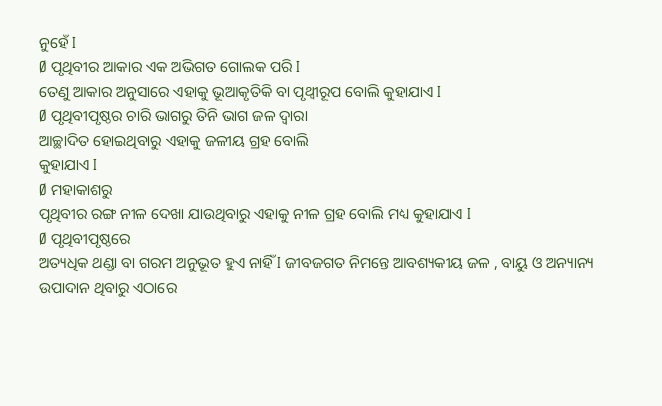ନୁହେଁ I
Ø ପୃଥିବୀର ଆକାର ଏକ ଅଭିଗତ ଗୋଲକ ପରି I
ତେଣୁ ଆକାର ଅନୁସାରେ ଏହାକୁ ଭୂଆକୃତିକି ବା ପୃଥ୍ବୀରୂପ ବୋଲି କୁହାଯାଏ I
Ø ପୃଥିବୀପୃଷ୍ଠର ଚାରି ଭାଗରୁ ତିନି ଭାଗ ଜଳ ଦ୍ଵାରା
ଆଚ୍ଛାଦିତ ହୋଇଥିବାରୁ ଏହାକୁ ଜଳୀୟ ଗ୍ରହ ବୋଲି
କୁହାଯାଏ I
Ø ମହାକାଶରୁ
ପୃଥିବୀର ରଙ୍ଗ ନୀଳ ଦେଖା ଯାଉଥିବାରୁ ଏହାକୁ ନୀଳ ଗ୍ରହ ବୋଲି ମଧ୍ୟ କୁହାଯାଏ I
Ø ପୃଥିବୀପୃଷ୍ଠରେ
ଅତ୍ୟଧିକ ଥଣ୍ଡା ବା ଗରମ ଅନୁଭୂତ ହୁଏ ନାହିଁ I ଜୀବଜଗତ ନିମନ୍ତେ ଆବଶ୍ୟକୀୟ ଜଳ , ବାୟୁ ଓ ଅନ୍ୟାନ୍ୟ ଉପାଦାନ ଥିବାରୁ ଏଠାରେ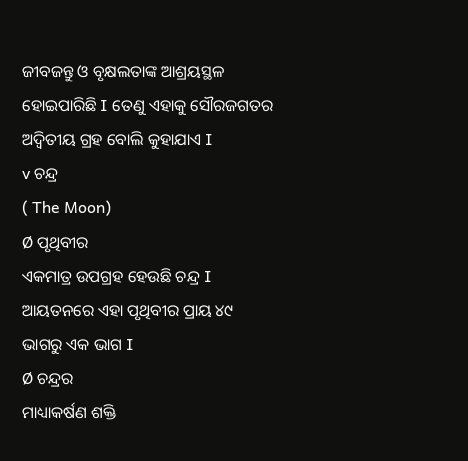ଜୀବଜନ୍ତୁ ଓ ବୃକ୍ଷଲତାଙ୍କ ଆଶ୍ରୟସ୍ଥଳ
ହୋଇପାରିଛି I ତେଣୁ ଏହାକୁ ସୌରଜଗତର ଅଦ୍ଵିତୀୟ ଗ୍ରହ ବୋଲି କୁହାଯାଏ I
v ଚନ୍ଦ୍ର
( The Moon)
Ø ପୃଥିବୀର
ଏକମାତ୍ର ଉପଗ୍ରହ ହେଉଛି ଚନ୍ଦ୍ର I ଆୟତନରେ ଏହା ପୃଥିବୀର ପ୍ରାୟ ୪୯ ଭାଗରୁ ଏକ ଭାଗ I
Ø ଚନ୍ଦ୍ରର
ମାଧ୍ୟାକର୍ଷଣ ଶକ୍ତି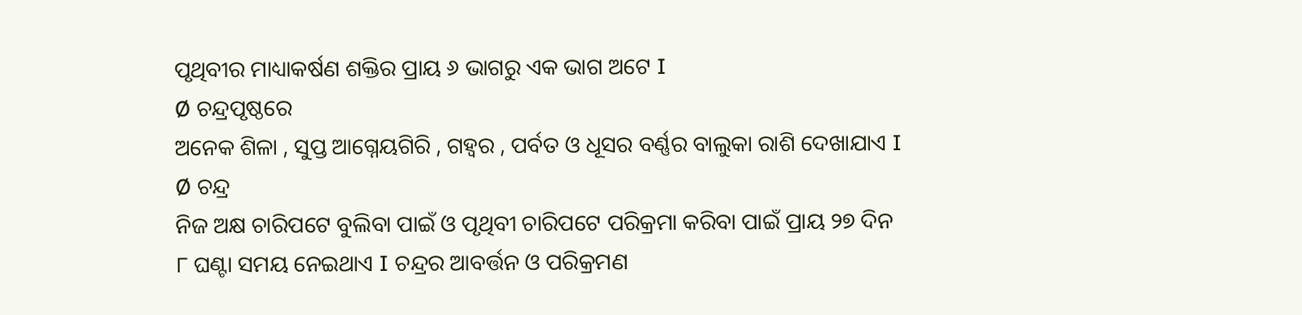ପୃଥିବୀର ମାଧ୍ୟାକର୍ଷଣ ଶକ୍ତିର ପ୍ରାୟ ୬ ଭାଗରୁ ଏକ ଭାଗ ଅଟେ I
Ø ଚନ୍ଦ୍ରପୃଷ୍ଠରେ
ଅନେକ ଶିଳା , ସୁପ୍ତ ଆଗ୍ନେୟଗିରି , ଗହ୍ଵର , ପର୍ବତ ଓ ଧୂସର ବର୍ଣ୍ଣର ବାଲୁକା ରାଶି ଦେଖାଯାଏ I
Ø ଚନ୍ଦ୍ର
ନିଜ ଅକ୍ଷ ଚାରିପଟେ ବୁଲିବା ପାଇଁ ଓ ପୃଥିବୀ ଚାରିପଟେ ପରିକ୍ରମା କରିବା ପାଇଁ ପ୍ରାୟ ୨୭ ଦିନ
୮ ଘଣ୍ଟା ସମୟ ନେଇଥାଏ I ଚନ୍ଦ୍ରର ଆବର୍ତ୍ତନ ଓ ପରିକ୍ରମଣ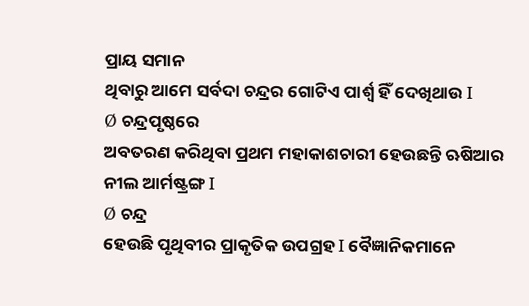ପ୍ରାୟ ସମାନ
ଥିବାରୁ ଆମେ ସର୍ବଦା ଚନ୍ଦ୍ରର ଗୋଟିଏ ପାର୍ଶ୍ଵ ହିଁ ଦେଖିଥାଉ I
Ø ଚନ୍ଦ୍ରପୃଷ୍ଠରେ
ଅବତରଣ କରିଥିବା ପ୍ରଥମ ମହାକାଶଚାରୀ ହେଉଛନ୍ତି ଋଷିଆର ନୀଲ ଆର୍ମଷ୍ଟ୍ରଙ୍ଗ I
Ø ଚନ୍ଦ୍ର
ହେଉଛି ପୃଥିବୀର ପ୍ରାକୃତିକ ଉପଗ୍ରହ I ବୈଜ୍ଞାନିକମାନେ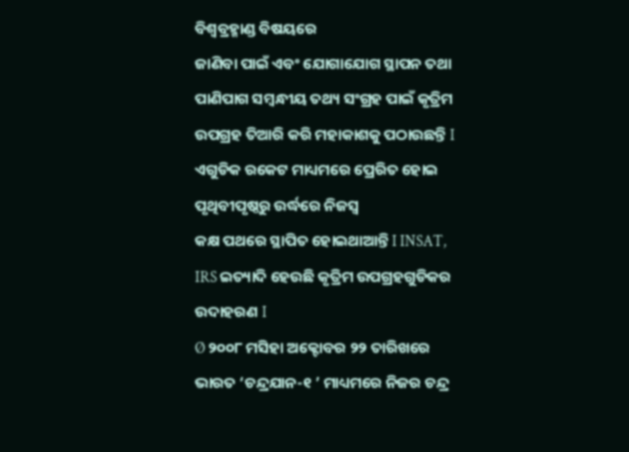ବିଶ୍ଵବ୍ରହ୍ମାଣ୍ଡ ବିଷୟରେ
ଜାଣିବା ପାଇଁ ଏବଂ ଯୋଗାଯୋଗ ସ୍ଥାପନ ତଥା
ପାଣିପାଗ ସମ୍ବନ୍ଧୀୟ ତଥ୍ୟ ସଂଗ୍ରହ ପାଇଁ କୃତ୍ରିମ ଉପଗ୍ରହ ତିଆରି କରି ମହାକାଶକୁ ପଠାଉଛନ୍ତି I
ଏଗୁଡିକ ରକେଟ ମାଧ୍ୟମରେ ପ୍ରେରିତ ହୋଇ ପୃଥିବୀପୃଷ୍ଠରୁ ଉର୍ଦ୍ଧରେ ନିଜସ୍ଵ
କକ୍ଷ ପଥରେ ସ୍ଥାପିତ ହୋଇଥାଆନ୍ତି I INSAT, IRS ଇତ୍ୟାଦି ହେଉଛି କୃତ୍ରିମ ଉପଗ୍ରହଗୁଡିକର ଉଦାହରଣ I
Ø ୨୦୦୮ ମସିହା ଅକ୍ଟୋବର ୨୨ ତାରିଖରେ ଭାରତ ‘ଚନ୍ଦ୍ରଯାନ-୧ ’ ମାଧ୍ୟମରେ ନିଜର ଚନ୍ଦ୍ର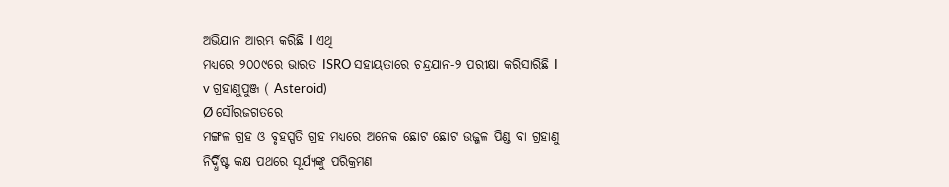ଅଭିଯାନ ଆରମ୍ଭ କରିଛି I ଏଥି
ମଧ୍ୟରେ ୨୦୦୯ରେ ଭାରତ ISRO ସହାୟତାରେ ଚନ୍ଦ୍ରଯାନ-୨ ପରୀକ୍ଷା କରିସାରିଛି I
v ଗ୍ରହାଣୁପୁଞ୍ଜ ( Asteroid)
Ø ସୌରଜଗତରେ
ମଙ୍ଗଳ ଗ୍ରହ ଓ ବୃହସ୍ପତି ଗ୍ରହ ମଧ୍ୟରେ ଅନେକ ଛୋଟ ଛୋଟ ଉଜ୍ଜଳ ପିଣ୍ଡ ବା ଗ୍ରହାଣୁ
ନିର୍ଦ୍ଧିଷ୍ଟ କକ୍ଷ ପଥରେ ସୂର୍ଯ୍ୟଙ୍କୁ ପରିକ୍ରମଣ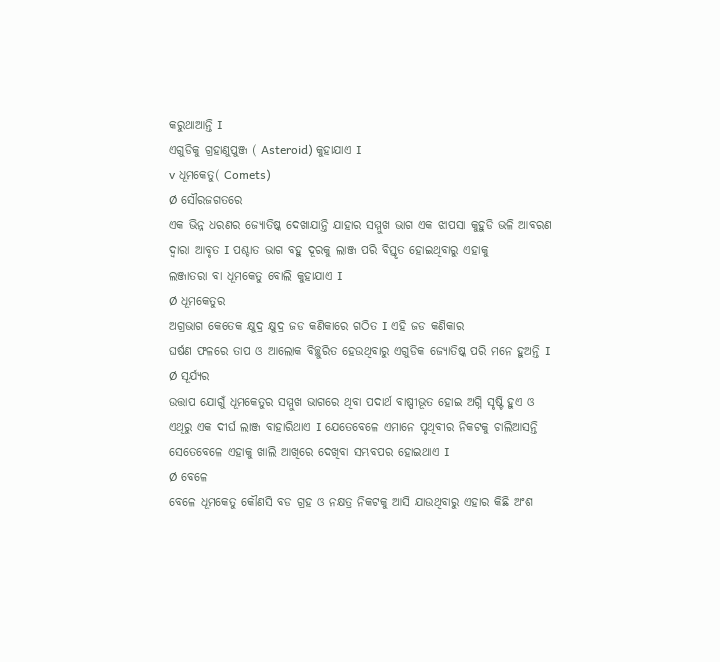କରୁଥାଆନ୍ତି I
ଏଗୁଡିକୁ ଗ୍ରହାଣୁପୁଞ୍ଜ ( Asteroid) କୁହାଯାଏ I
v ଧୂମକେତୁ( Comets)
Ø ସୌରଜଗତରେ
ଏକ ଭିନ୍ନ ଧରଣର ଜ୍ୟୋତିଷ୍କ ଦେଖାଯାନ୍ତି ଯାହାର ସମ୍ମୁଖ ଭାଗ ଏକ ଝାପସା କୁହୁଡି ଭଳି ଆବରଣ
ଦ୍ଵାରା ଆବୃତ I ପଶ୍ଚାତ ଭାଗ ବହୁ ଦୂରକୁ ଲାଞ୍ଜ ପରି ବିସ୍ତୃତ ହୋଇଥିବାରୁ ଏହାକୁ
ଲଞ୍ଜାତରା ବା ଧୂମକେତୁ ବୋଲି କୁହାଯାଏ I
Ø ଧୂମକେତୁର
ଅଗ୍ରଭାଗ କେତେକ କ୍ଷୁଦ୍ର କ୍ଷୁଦ୍ର ଜଡ କଣିକାରେ ଗଠିତ I ଏହି ଜଡ କଣିକାର
ଘର୍ଷଣ ଫଳରେ ତାପ ଓ ଆଲୋକ ବିଚ୍ଛୁରିତ ହେଉଥିବାରୁ ଏଗୁଡିକ ଜ୍ୟୋତିଷ୍କ ପରି ମନେ ହୁଅନ୍ତି I
Ø ସୂର୍ଯ୍ୟର
ଉତ୍ତାପ ଯୋଗୁଁ ଧୂମକେତୁର ସମ୍ମୁଖ ଭାଗରେ ଥିବା ପଦାର୍ଥ ବାଷ୍ପୀଭୂତ ହୋଇ ଅଗ୍ନି ସୃଷ୍ଟି ହୁଏ ଓ
ଏଥିରୁ ଏକ ଦୀର୍ଘ ଲାଞ୍ଜ ବାହାରିଥାଏ I ଯେତେବେଳେ ଏମାନେ ପୃଥିବୀର ନିକଟକୁ ଚାଲିଆସନ୍ତି
ସେତେବେଳେ ଏହାକୁ ଖାଲି ଆଖିରେ ଦେଖିବା ସମ୍ଭବପର ହୋଇଥାଏ I
Ø ବେଳେ
ବେଳେ ଧୂମକେତୁ କୌଣସି ବଡ ଗ୍ରହ ଓ ନକ୍ଷତ୍ର ନିକଟକୁ ଆସି ଯାଉଥିବାରୁ ଏହାର କିଛି ଅଂଶ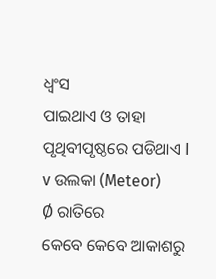ଧ୍ଵଂସ
ପାଇଥାଏ ଓ ତାହା ପୃଥିବୀପୃଷ୍ଠରେ ପଡିଥାଏ I
v ଉଲକା (Meteor)
Ø ରାତିରେ
କେବେ କେବେ ଆକାଶରୁ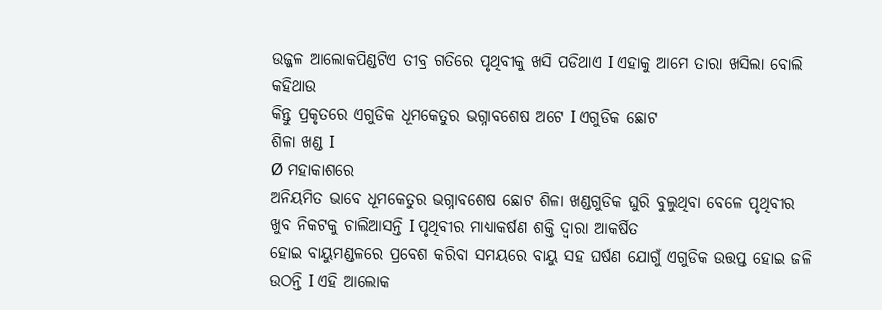ଉଜ୍ଜଳ ଆଲୋକପିଣ୍ଡଟିଏ ତୀବ୍ର ଗତିରେ ପୃଥିବୀକୁ ଖସି ପଡିଥାଏ I ଏହାକୁ ଆମେ ତାରା ଖସିଲା ବୋଲି କହିଥାଉ
କିନ୍ତୁ ପ୍ରକୃତରେ ଏଗୁଡିକ ଧୂମକେତୁର ଭଗ୍ନାବଶେଷ ଅଟେ I ଏଗୁଡିକ ଛୋଟ
ଶିଳା ଖଣ୍ଡ I
Ø ମହାକାଶରେ
ଅନିୟମିତ ଭାବେ ଧୂମକେତୁର ଭଗ୍ନାବଶେଷ ଛୋଟ ଶିଳା ଖଣ୍ଡଗୁଡିକ ଘୁରି ବୁଲୁଥିବା ବେଳେ ପୃଥିବୀର
ଖୁବ ନିକଟକୁ ଚାଲିଆସନ୍ତି I ପୃଥିବୀର ମାଧ୍ୟାକର୍ଷଣ ଶକ୍ତି ଦ୍ଵାରା ଆକର୍ଷିତ
ହୋଇ ବାୟୁମଣ୍ଡଳରେ ପ୍ରବେଶ କରିବା ସମୟରେ ବାୟୁ ସହ ଘର୍ଷଣ ଯୋଗୁଁ ଏଗୁଡିକ ଉତ୍ତପ୍ତ ହୋଇ ଜଳି
ଉଠନ୍ତି I ଏହି ଆଲୋକ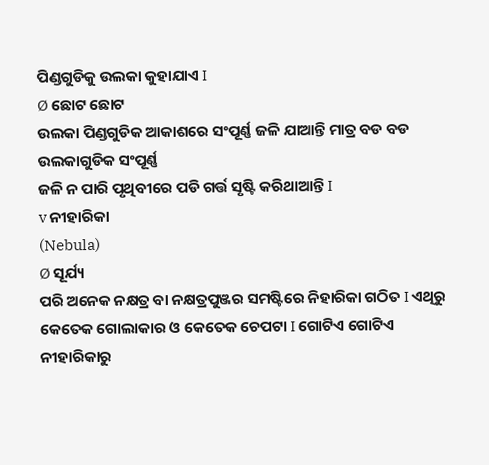ପିଣ୍ଡଗୁଡିକୁ ଉଲକା କୁହାଯାଏ I
Ø ଛୋଟ ଛୋଟ
ଉଲକା ପିଣ୍ଡଗୁଡିକ ଆକାଶରେ ସଂପୂର୍ଣ୍ଣ ଜଳି ଯାଆନ୍ତି ମାତ୍ର ବଡ ବଡ ଉଲକାଗୁଡିକ ସଂପୂର୍ଣ୍ଣ
ଜଳି ନ ପାରି ପୃଥିବୀରେ ପଡି ଗର୍ତ୍ତ ସୃଷ୍ଟି କରିଥାଆନ୍ତି I
v ନୀହାରିକା
(Nebula)
Ø ସୂର୍ଯ୍ୟ
ପରି ଅନେକ ନକ୍ଷତ୍ର ବା ନକ୍ଷତ୍ରପୁଞ୍ଜର ସମଷ୍ଟିରେ ନିହାରିକା ଗଠିତ I ଏଥିରୁ କେତେକ ଗୋଲାକାର ଓ କେତେକ ଚେପଟା I ଗୋଟିଏ ଗୋଟିଏ
ନୀହାରିକାରୁ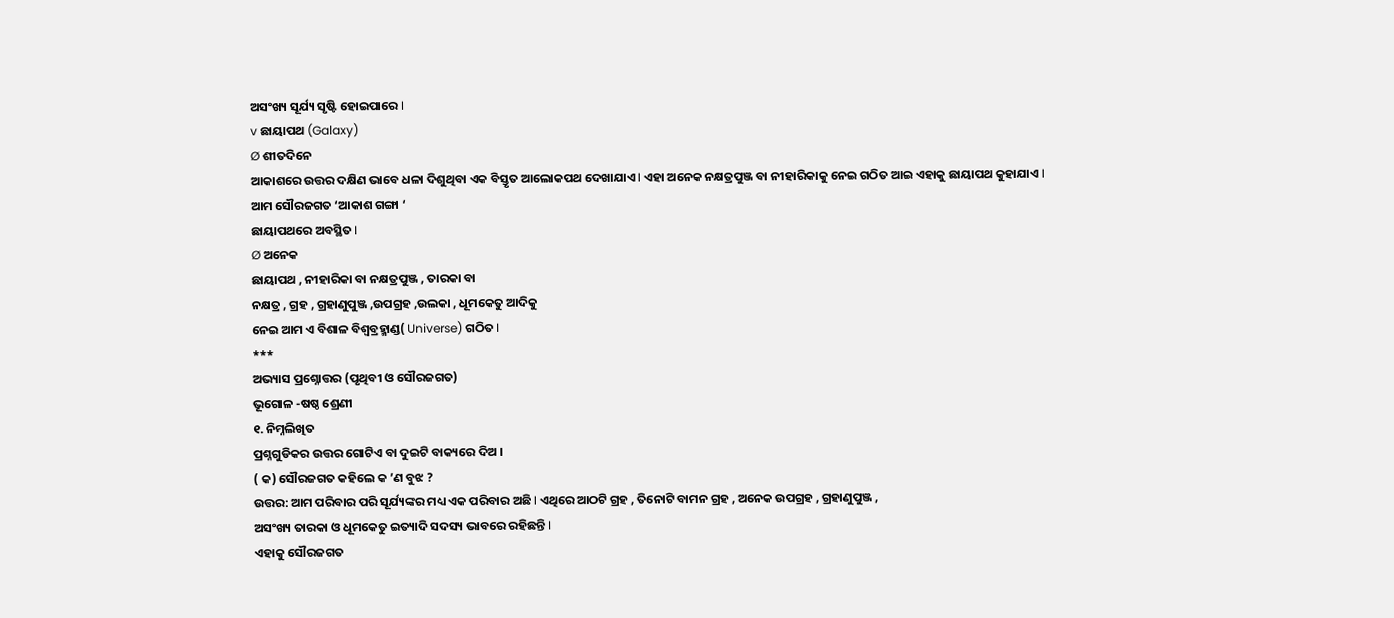ଅସଂଖ୍ୟ ସୂର୍ଯ୍ୟ ସୃଷ୍ଟି ହୋଇପାରେ I
v ଛାୟାପଥ (Galaxy)
Ø ଶୀତଦିନେ
ଆକାଶରେ ଉତ୍ତର ଦକ୍ଷିଣ ଭାବେ ଧଳା ଦିଶୁଥିବା ଏକ ବିସ୍ତୃତ ଆଲୋକପଥ ଦେଖାଯାଏ I ଏହା ଅନେକ ନକ୍ଷତ୍ରପୁଞ୍ଜ ବା ନୀହାରିକାକୁ ନେଇ ଗଠିତ ଆଇ ଏହାକୁ ଛାୟାପଥ କୁହାଯାଏ I
ଆମ ସୌରଜଗତ ‘ଆକାଶ ଗଙ୍ଗା ‘
ଛାୟାପଥରେ ଅବସ୍ଥିତ I
Ø ଅନେକ
ଛାୟାପଥ , ନୀହାରିକା ବା ନକ୍ଷତ୍ରପୁଞ୍ଜ , ତାରକା ବା
ନକ୍ଷତ୍ର , ଗ୍ରହ , ଗ୍ରହାଣୁପୁଞ୍ଜ ,ଉପଗ୍ରହ ,ଉଲକା , ଧୂମକେତୁ ଆଦିକୁ
ନେଇ ଆମ ଏ ବିଶାଳ ବିଶ୍ଵବ୍ରହ୍ମାଣ୍ଡ( Universe) ଗଠିତ I
***
ଅଭ୍ୟାସ ପ୍ରଶ୍ନୋତ୍ତର (ପୃଥିବୀ ଓ ସୌରଜଗତ)
ଭୂଗୋଳ -ଷଷ୍ଠ ଶ୍ରେଣୀ
୧. ନିମ୍ନଲିଖିତ
ପ୍ରଶ୍ନଗୁଡିକର ଉତ୍ତର ଗୋଟିଏ ବା ଦୁଇଟି ବାକ୍ୟରେ ଦିଅ ।
( କ) ସୌରଜଗତ କହିଲେ କ ’ଣ ବୁଝ ?
ଉତ୍ତର: ଆମ ପରିବାର ପରି ସୂର୍ଯ୍ୟଙ୍କର ମଧ୍ୟ ଏକ ପରିବାର ଅଛି I ଏଥିରେ ଆଠଟି ଗ୍ରହ , ତିନୋଟି ବାମନ ଗ୍ରହ , ଅନେକ ଉପଗ୍ରହ , ଗ୍ରହାଣୁପୁଞ୍ଜ ,
ଅସଂଖ୍ୟ ତାରକା ଓ ଧୂମକେତୁ ଇତ୍ୟାଦି ସଦସ୍ୟ ଭାବରେ ରହିଛନ୍ତି I
ଏହାକୁ ସୌରଜଗତ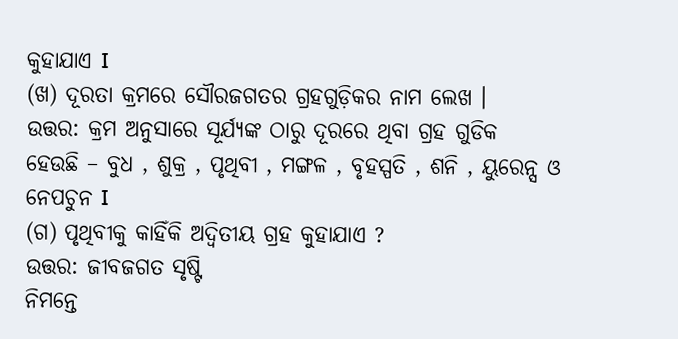କୁହାଯାଏ I
(ଖ) ଦୂରତା କ୍ରମରେ ସୌରଜଗତର ଗ୍ରହଗୁଡ଼ିକର ନାମ ଲେଖ ।
ଉତ୍ତର: କ୍ରମ ଅନୁସାରେ ସୂର୍ଯ୍ୟଙ୍କ ଠାରୁ ଦୂରରେ ଥିବା ଗ୍ରହ ଗୁଡିକ
ହେଉଛି – ବୁଧ , ଶୁକ୍ର , ପୃଥିବୀ , ମଙ୍ଗଳ , ବୃହସ୍ପତି , ଶନି , ୟୁରେନ୍ସ ଓ ନେପଚୁନ I
(ଗ) ପୃଥିବୀକୁ କାହିଁକି ଅଦ୍ଵିତୀୟ ଗ୍ରହ କୁହାଯାଏ ?
ଉତ୍ତର: ଜୀବଜଗତ ସୃଷ୍ଟି
ନିମନ୍ତେ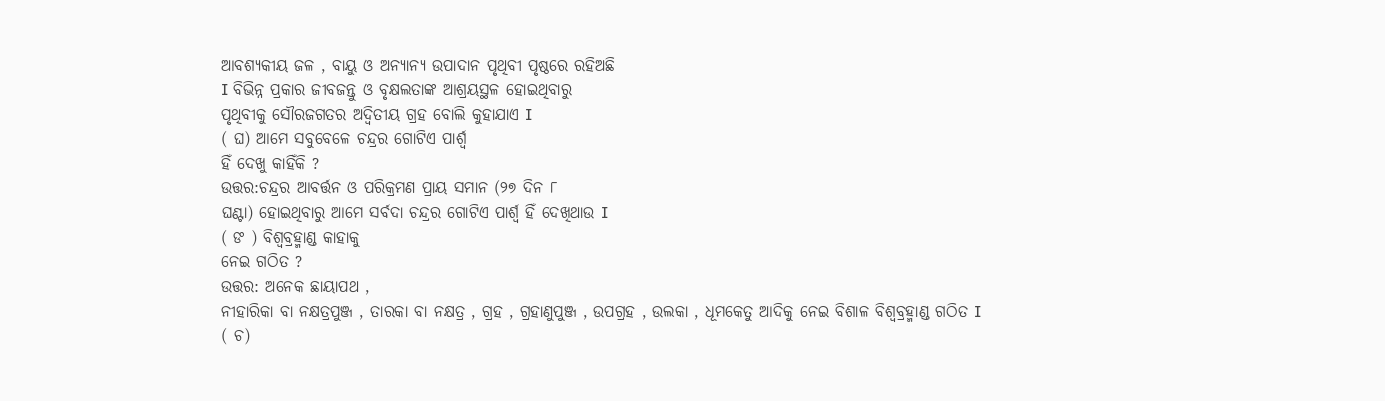ଆବଶ୍ୟକୀୟ ଜଳ , ବାୟୁ ଓ ଅନ୍ୟାନ୍ୟ ଉପାଦାନ ପୃଥିବୀ ପୃଷ୍ଠରେ ରହିଅଛି
I ବିଭିନ୍ନ ପ୍ରକାର ଜୀବଜନ୍ତୁ ଓ ବୃକ୍ଷଲତାଙ୍କ ଆଶ୍ରୟସ୍ଥଳ ହୋଇଥିବାରୁ
ପୃଥିବୀକୁ ସୌରଜଗତର ଅଦ୍ଵିତୀୟ ଗ୍ରହ ବୋଲି କୁହାଯାଏ I
( ଘ) ଆମେ ସବୁବେଳେ ଚନ୍ଦ୍ରର ଗୋଟିଏ ପାର୍ଶ୍ଵ
ହିଁ ଦେଖୁ କାହିଁକି ?
ଉତ୍ତର:ଚନ୍ଦ୍ରର ଆବର୍ତ୍ତନ ଓ ପରିକ୍ରମଣ ପ୍ରାୟ ସମାନ (୨୭ ଦିନ ୮
ଘଣ୍ଟା) ହୋଇଥିବାରୁ ଆମେ ସର୍ବଦା ଚନ୍ଦ୍ରର ଗୋଟିଏ ପାର୍ଶ୍ଵ ହିଁ ଦେଖିଥାଉ I
( ଙ ) ବିଶ୍ଵବ୍ରହ୍ମାଣ୍ଡ କାହାକୁ
ନେଇ ଗଠିତ ?
ଉତ୍ତର: ଅନେକ ଛାୟାପଥ ,
ନୀହାରିକା ବା ନକ୍ଷତ୍ରପୁଞ୍ଜ , ତାରକା ବା ନକ୍ଷତ୍ର , ଗ୍ରହ , ଗ୍ରହାଣୁପୁଞ୍ଜ , ଉପଗ୍ରହ , ଉଲକା , ଧୂମକେତୁ ଆଦିକୁ ନେଇ ବିଶାଳ ବିଶ୍ଵବ୍ରହ୍ମାଣ୍ଡ ଗଠିତ I
( ଚ)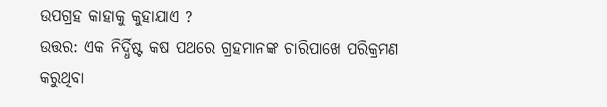ଉପଗ୍ରହ କାହାକୁ କୁହାଯାଏ ?
ଉତ୍ତର: ଏକ ନିର୍ଦ୍ଧିଷ୍ଟ କଷ ପଥରେ ଗ୍ରହମାନଙ୍କ ଚାରିପାଖେ ପରିକ୍ରମଣ
କରୁଥିବା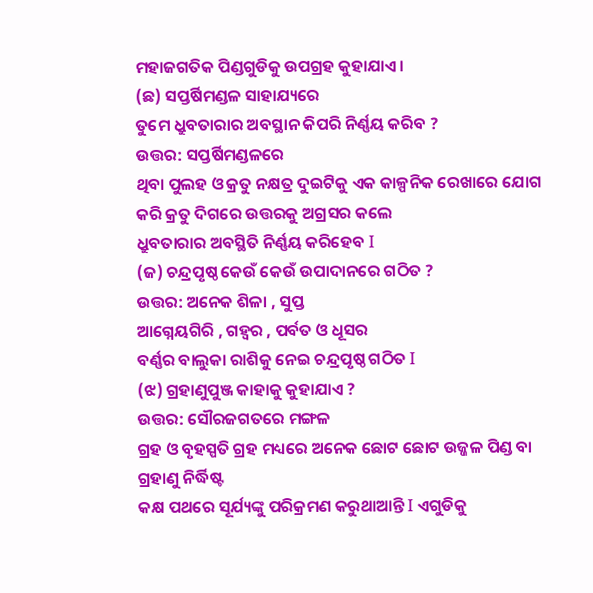ମହାଜଗତିକ ପିଣ୍ଡଗୁଡିକୁ ଉପଗ୍ରହ କୁହାଯାଏ ।
(ଛ) ସପ୍ତର୍ଷିମଣ୍ଡଳ ସାହାଯ୍ୟରେ
ତୁମେ ଧ୍ରୁବତାରାର ଅବସ୍ଥାନ କିପରି ନିର୍ଣ୍ଣୟ କରିବ ?
ଉତ୍ତର: ସପ୍ତର୍ଷିମଣ୍ଡଳରେ
ଥିବା ପୁଲହ ଓ କ୍ରତୁ ନକ୍ଷତ୍ର ଦୁଇଟିକୁ ଏକ କାଳ୍ପନିକ ରେଖାରେ ଯୋଗ କରି କ୍ରତୁ ଦିଗରେ ଉତ୍ତରକୁ ଅଗ୍ରସର କଲେ
ଧ୍ରୁବତାରାର ଅବସ୍ଥିତି ନିର୍ଣ୍ଣୟ କରିହେବ I
(ଜ) ଚନ୍ଦ୍ରପୃଷ୍ଠ କେଉଁ କେଉଁ ଉପାଦାନରେ ଗଠିତ ?
ଉତ୍ତର: ଅନେକ ଶିଳା , ସୁପ୍ତ
ଆଗ୍ନେୟଗିରି , ଗହ୍ଵର , ପର୍ବତ ଓ ଧୂସର
ବର୍ଣ୍ଣର ବାଲୁକା ରାଶିକୁ ନେଇ ଚନ୍ଦ୍ରପୃଷ୍ଠ ଗଠିତ I
(ଝ) ଗ୍ରହାଣୁପୁଞ୍ଜ କାହାକୁ କୁହାଯାଏ ?
ଉତ୍ତର: ସୌରଜଗତରେ ମଙ୍ଗଳ
ଗ୍ରହ ଓ ବୃହସ୍ପତି ଗ୍ରହ ମଧ୍ୟରେ ଅନେକ ଛୋଟ ଛୋଟ ଉଜ୍ଜଳ ପିଣ୍ଡ ବା ଗ୍ରହାଣୁ ନିର୍ଦ୍ଧିଷ୍ଟ
କକ୍ଷ ପଥରେ ସୂର୍ଯ୍ୟଙ୍କୁ ପରିକ୍ରମଣ କରୁଥାଆନ୍ତି I ଏଗୁଡିକୁ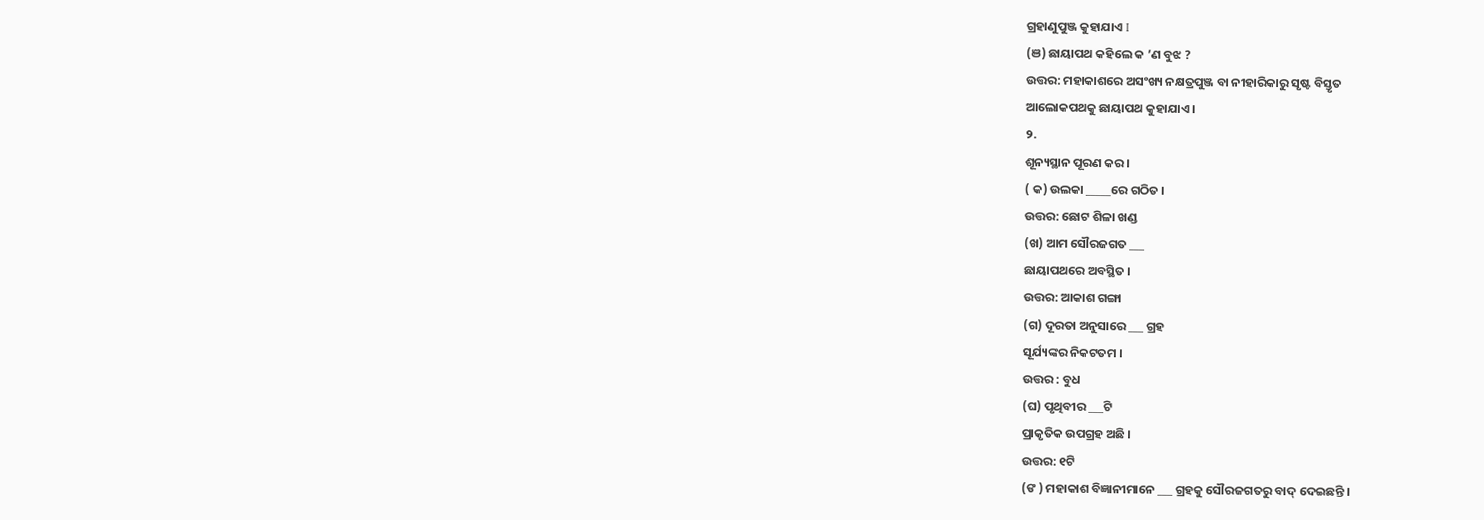ଗ୍ରହାଣୁପୁଞ୍ଜ କୁହାଯାଏ I
(ଞ) ଛାୟାପଥ କହିଲେ କ ’ଣ ବୁଝ ?
ଉତ୍ତର: ମହାକାଶରେ ଅସଂଖ୍ୟ ନକ୍ଷତ୍ରପୁଞ୍ଜ ବା ନୀହାରିକାରୁ ସୃଷ୍ଟ ବିସ୍ତୃତ
ଆଲୋକପଥକୁ ଛାୟାପଥ କୁହାଯାଏ ।
୨.
ଶୂନ୍ୟସ୍ଥାନ ପୂରଣ କର ।
( କ) ଉଲକା _____ରେ ଗଠିତ ।
ଉତ୍ତର: ଛୋଟ ଶିଳା ଖଣ୍ଡ
(ଖ) ଆମ ସୌରଜଗତ ___
ଛାୟାପଥରେ ଅବସ୍ଥିତ ।
ଉତ୍ତର: ଆକାଶ ଗଙ୍ଗା
(ଗ) ଦୂରତା ଅନୁସାରେ ___ ଗ୍ରହ
ସୂର୍ଯ୍ୟଙ୍କର ନିକଟତମ ।
ଉତ୍ତର : ବୁଧ
(ଘ) ପୃଥିବୀର ___ଟି
ପ୍ରାକୃତିକ ଉପଗ୍ରହ ଅଛି ।
ଉତ୍ତର: ୧ଟି
(ଙ ) ମହାକାଶ ବିଜ୍ଞାନୀମାନେ ___ ଗ୍ରହକୁ ସୌରଜଗତରୁ ବାଦ୍ ଦେଇଛନ୍ତି ।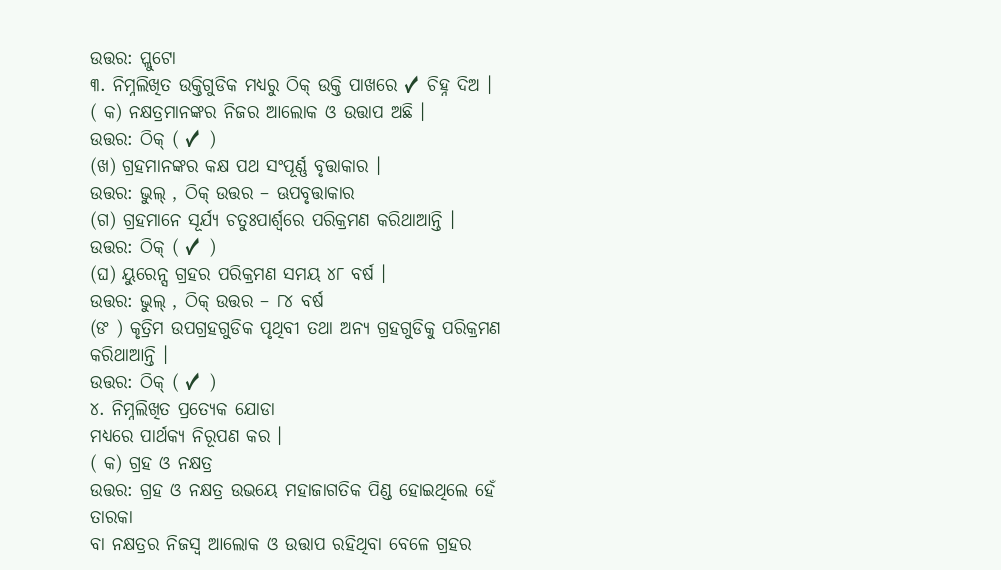ଉତ୍ତର: ପ୍ଲୁଟୋ
୩. ନିମ୍ନଲିଖିତ ଉକ୍ତିଗୁଡିକ ମଧ୍ୟରୁ ଠିକ୍ ଉକ୍ତି ପାଖରେ ✓ ଚିହ୍ନ ଦିଅ ।
( କ) ନକ୍ଷତ୍ରମାନଙ୍କର ନିଜର ଆଲୋକ ଓ ଉତ୍ତାପ ଅଛି ।
ଉତ୍ତର: ଠିକ୍ ( ✓ )
(ଖ) ଗ୍ରହମାନଙ୍କର କକ୍ଷ ପଥ ସଂପୂର୍ଣ୍ଣ ବୃତ୍ତାକାର ।
ଉତ୍ତର: ଭୁଲ୍ , ଠିକ୍ ଉତ୍ତର – ଊପବୃତ୍ତାକାର
(ଗ) ଗ୍ରହମାନେ ସୂର୍ଯ୍ୟ ଚତୁଃପାର୍ଶ୍ଵରେ ପରିକ୍ରମଣ କରିଥାଆନ୍ତି ।
ଉତ୍ତର: ଠିକ୍ ( ✓ )
(ଘ) ୟୁରେନ୍ସ ଗ୍ରହର ପରିକ୍ରମଣ ସମୟ ୪୮ ବର୍ଷ ।
ଉତ୍ତର: ଭୁଲ୍ , ଠିକ୍ ଉତ୍ତର – ୮୪ ବର୍ଷ
(ଙ ) କୃତ୍ରିମ ଉପଗ୍ରହଗୁଡିକ ପୃଥିବୀ ତଥା ଅନ୍ୟ ଗ୍ରହଗୁଡିକୁ ପରିକ୍ରମଣ କରିଥାଆନ୍ତି ।
ଉତ୍ତର: ଠିକ୍ ( ✓ )
୪. ନିମ୍ନଲିଖିତ ପ୍ରତ୍ୟେକ ଯୋଡା
ମଧ୍ୟରେ ପାର୍ଥକ୍ୟ ନିରୂପଣ କର ।
( କ) ଗ୍ରହ ଓ ନକ୍ଷତ୍ର
ଉତ୍ତର: ଗ୍ରହ ଓ ନକ୍ଷତ୍ର ଉଭୟେ ମହାଜାଗତିକ ପିଣ୍ଡ ହୋଇଥିଲେ ହେଁ ତାରକା
ବା ନକ୍ଷତ୍ରର ନିଜସ୍ଵ ଆଲୋକ ଓ ଉତ୍ତାପ ରହିଥିବା ବେଳେ ଗ୍ରହର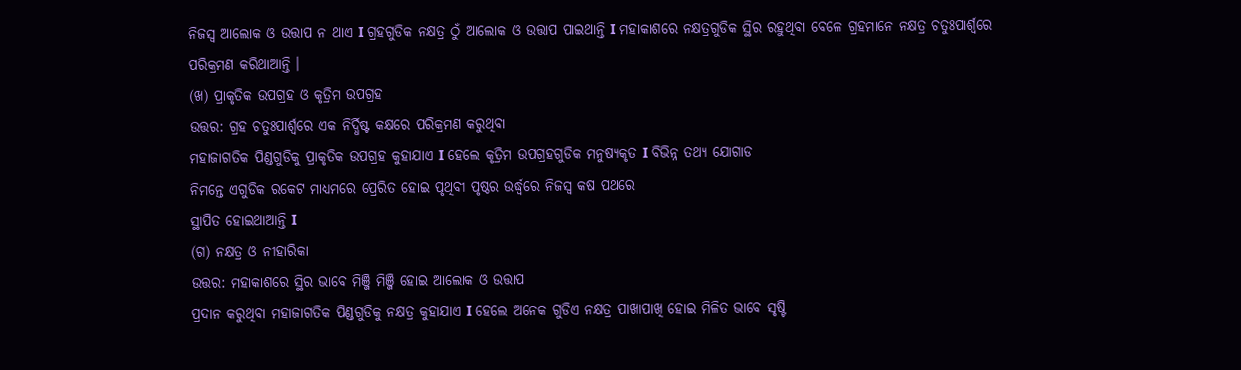ନିଜସ୍ଵ ଆଲୋକ ଓ ଉତ୍ତାପ ନ ଥାଏ I ଗ୍ରହଗୁଡିକ ନକ୍ଷତ୍ର ଠୁଁ ଆଲୋକ ଓ ଉତ୍ତାପ ପାଇଥାନ୍ତି I ମହାକାଶରେ ନକ୍ଷତ୍ରଗୁଡିକ ସ୍ଥିର ରହୁଥିବା ବେଳେ ଗ୍ରହମାନେ ନକ୍ଷତ୍ର ଚତୁଃପାର୍ଶ୍ଵରେ
ପରିକ୍ରମଣ କରିଥାଆନ୍ତି ।
(ଖ) ପ୍ରାକୃତିକ ଉପଗ୍ରହ ଓ କୃତ୍ରିମ ଉପଗ୍ରହ
ଉତ୍ତର: ଗ୍ରହ ଚତୁଃପାର୍ଶ୍ଵରେ ଏକ ନିର୍ଦ୍ଧିଷ୍ଟ କକ୍ଷରେ ପରିକ୍ରମଣ କରୁଥିବା
ମହାଜାଗତିକ ପିଣ୍ଡଗୁଡିକୁ ପ୍ରାକୃତିକ ଉପଗ୍ରହ କୁହାଯାଏ I ହେଲେ କୃତ୍ରିମ ଉପଗ୍ରହଗୁଡିକ ମନୁଷ୍ୟକୃତ I ବିଭିନ୍ନ ତଥ୍ୟ ଯୋଗାଡ
ନିମନ୍ତେ ଏଗୁଡିକ ରକେଟ ମାଧ୍ୟମରେ ପ୍ରେରିତ ହୋଇ ପୃଥିବୀ ପୃଷ୍ଠର ଉର୍ଦ୍ଧ୍ଵରେ ନିଜସ୍ଵ କଷ ପଥରେ
ସ୍ଥାପିତ ହୋଇଥାଆନ୍ତି I
(ଗ) ନକ୍ଷତ୍ର ଓ ନୀହାରିକା
ଉତ୍ତର: ମହାକାଶରେ ସ୍ଥିର ଭାବେ ମିଞ୍ଜି ମିଞ୍ଜି ହୋଇ ଆଲୋକ ଓ ଉତ୍ତାପ
ପ୍ରଦାନ କରୁଥିବା ମହାଜାଗତିକ ପିଣ୍ଡଗୁଡିକୁ ନକ୍ଷତ୍ର କୁହାଯାଏ I ହେଲେ ଅନେକ ଗୁଡିଏ ନକ୍ଷତ୍ର ପାଖାପାଖି ହୋଇ ମିଳିତ ଭାବେ ସୃଷ୍ଟି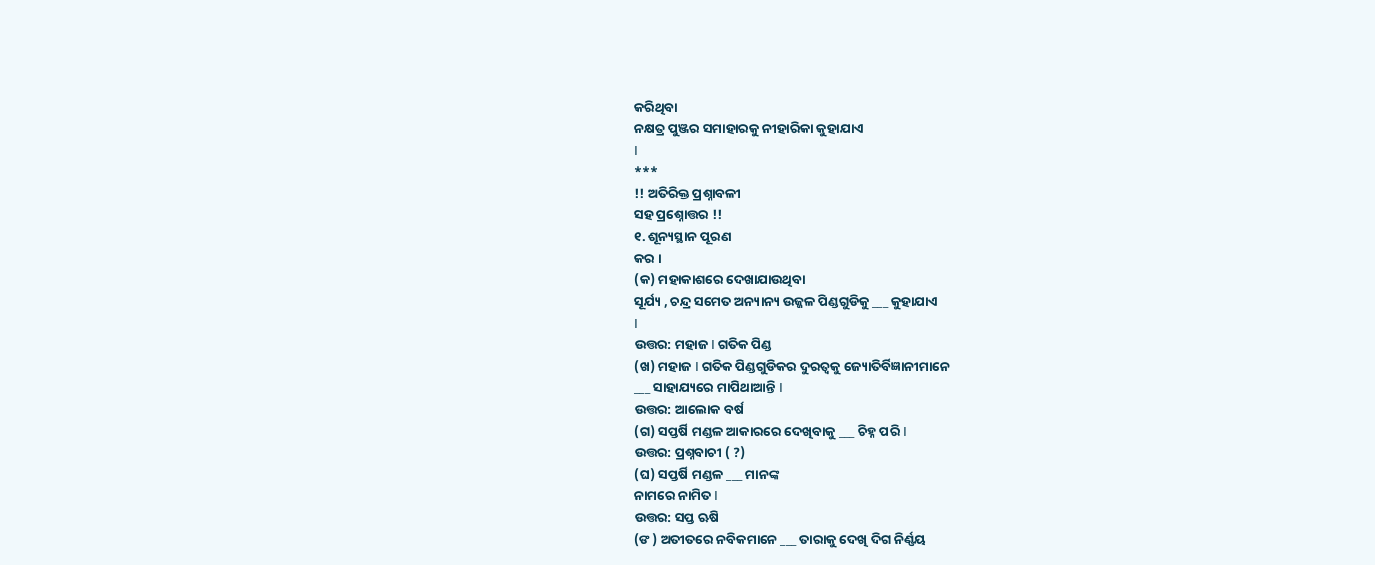କରିଥିବା
ନକ୍ଷତ୍ର ପୁଞ୍ଜର ସମାହାରକୁ ନୀହାରିକା କୁହାଯାଏ
I
***
!! ଅତିରିକ୍ତ ପ୍ରଶ୍ନାବଳୀ
ସହ ପ୍ରଶ୍ନୋତ୍ତର !!
୧. ଶୂନ୍ୟସ୍ଥାନ ପୂରଣ
କର ।
(କ) ମହାକାଶରେ ଦେଖାଯାଉଥିବା
ସୂର୍ଯ୍ୟ , ଚନ୍ଦ୍ର ସମେତ ଅନ୍ୟାନ୍ୟ ଉଜ୍ଜଳ ପିଣ୍ଡଗୁଡିକୁ ___ କୁହାଯାଏ
I
ଉତ୍ତର: ମହାଜ I ଗତିକ ପିଣ୍ଡ
(ଖ) ମହାଜ I ଗତିକ ପିଣ୍ଡଗୁଡିକର ଦୁରତ୍ଵକୁ ଜ୍ୟୋତିର୍ବିଜ୍ଞାନୀମାନେ
___ ସାହାଯ୍ୟରେ ମାପିଥାଆନ୍ତି I
ଉତ୍ତର: ଆଲୋକ ବର୍ଷ
(ଗ) ସପ୍ତର୍ଷି ମଣ୍ଡଳ ଆକାରରେ ଦେଖିବାକୁ ___ ଚିହ୍ନ ପରି I
ଉତ୍ତର: ପ୍ରଶ୍ନବାଚୀ ( ?)
(ଘ) ସପ୍ତର୍ଷି ମଣ୍ଡଳ ___ ମାନଙ୍କ
ନାମରେ ନାମିତ I
ଉତ୍ତର: ସପ୍ତ ଋଷି
(ଙ ) ଅତୀତରେ ନବିକମାନେ ___ ତାରାକୁ ଦେଖି ଦିଗ ନିର୍ଣ୍ଣୟ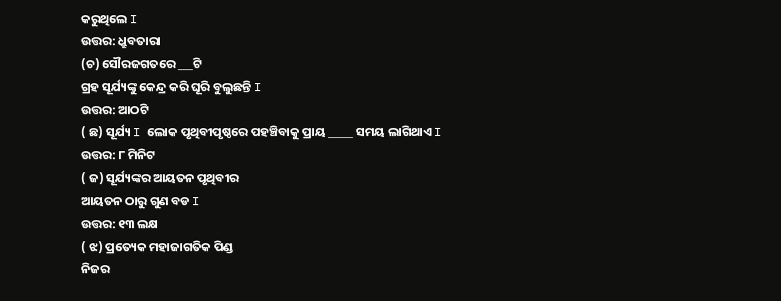କରୁଥିଲେ I
ଉତ୍ତର: ଧ୍ରୁବତାରା
(ଚ) ସୌରଜଗତରେ ___ଟି
ଗ୍ରହ ସୂର୍ଯ୍ୟଙ୍କୁ କେନ୍ଦ୍ର କରି ଘୂରି ବୁଲୁଛନ୍ତି I
ଉତ୍ତର: ଆଠଟି
( ଛ) ସୂର୍ଯ୍ୟ I ଲୋକ ପୃଥିବୀପୃଷ୍ଠରେ ପହଞ୍ଚିବାକୁ ପ୍ରାୟ _____ ସମୟ ଲାଗିଥାଏ I
ଉତ୍ତର: ୮ ମିନିଟ
( ଜ) ସୂର୍ଯ୍ୟଙ୍କର ଆୟତନ ପୃଥିବୀର
ଆୟତନ ଠାରୁ ଗୁଣ ବଡ I
ଉତ୍ତର: ୧୩ ଲକ୍ଷ
( ଝ) ପ୍ରତ୍ୟେକ ମହାଜାଗତିକ ପିଣ୍ଡ
ନିଜର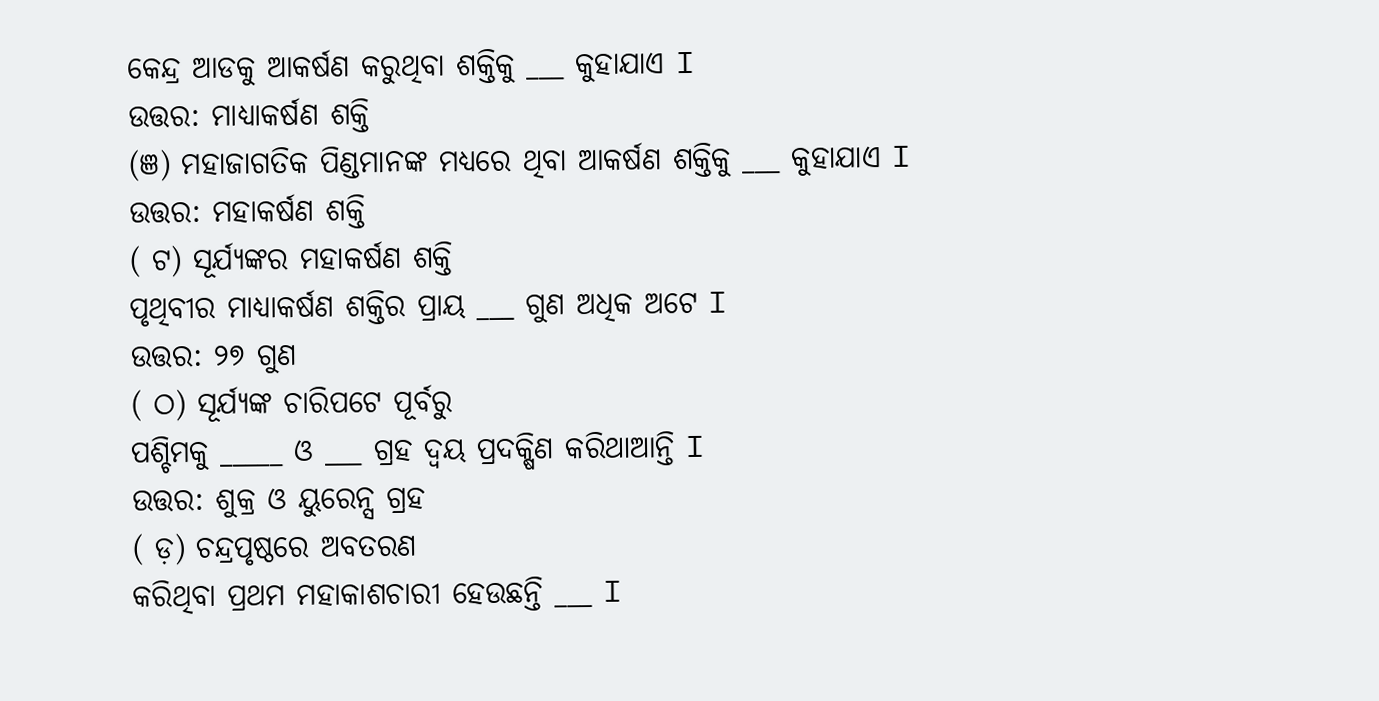କେନ୍ଦ୍ର ଆଡକୁ ଆକର୍ଷଣ କରୁଥିବା ଶକ୍ତିକୁ ___ କୁହାଯାଏ I
ଉତ୍ତର: ମାଧ୍ୟାକର୍ଷଣ ଶକ୍ତି
(ଞ) ମହାଜାଗତିକ ପିଣ୍ଡମାନଙ୍କ ମଧ୍ୟରେ ଥିବା ଆକର୍ଷଣ ଶକ୍ତିକୁ ___ କୁହାଯାଏ I
ଉତ୍ତର: ମହାକର୍ଷଣ ଶକ୍ତି
( ଟ) ସୂର୍ଯ୍ୟଙ୍କର ମହାକର୍ଷଣ ଶକ୍ତି
ପୃଥିବୀର ମାଧ୍ୟାକର୍ଷଣ ଶକ୍ତିର ପ୍ରାୟ ___ ଗୁଣ ଅଧିକ ଅଟେ I
ଉତ୍ତର: ୨୭ ଗୁଣ
( ଠ) ସୂର୍ଯ୍ୟଙ୍କ ଚାରିପଟେ ପୂର୍ବରୁ
ପଶ୍ଚିମକୁ _____ ଓ ___ ଗ୍ରହ ଦ୍ଵୟ ପ୍ରଦକ୍ଷିଣ କରିଥାଆନ୍ତି I
ଉତ୍ତର: ଶୁକ୍ର ଓ ୟୁରେନ୍ସ ଗ୍ରହ
( ଡ଼) ଚନ୍ଦ୍ରପୃଷ୍ଠରେ ଅବତରଣ
କରିଥିବା ପ୍ରଥମ ମହାକାଶଚାରୀ ହେଉଛନ୍ତି ___ I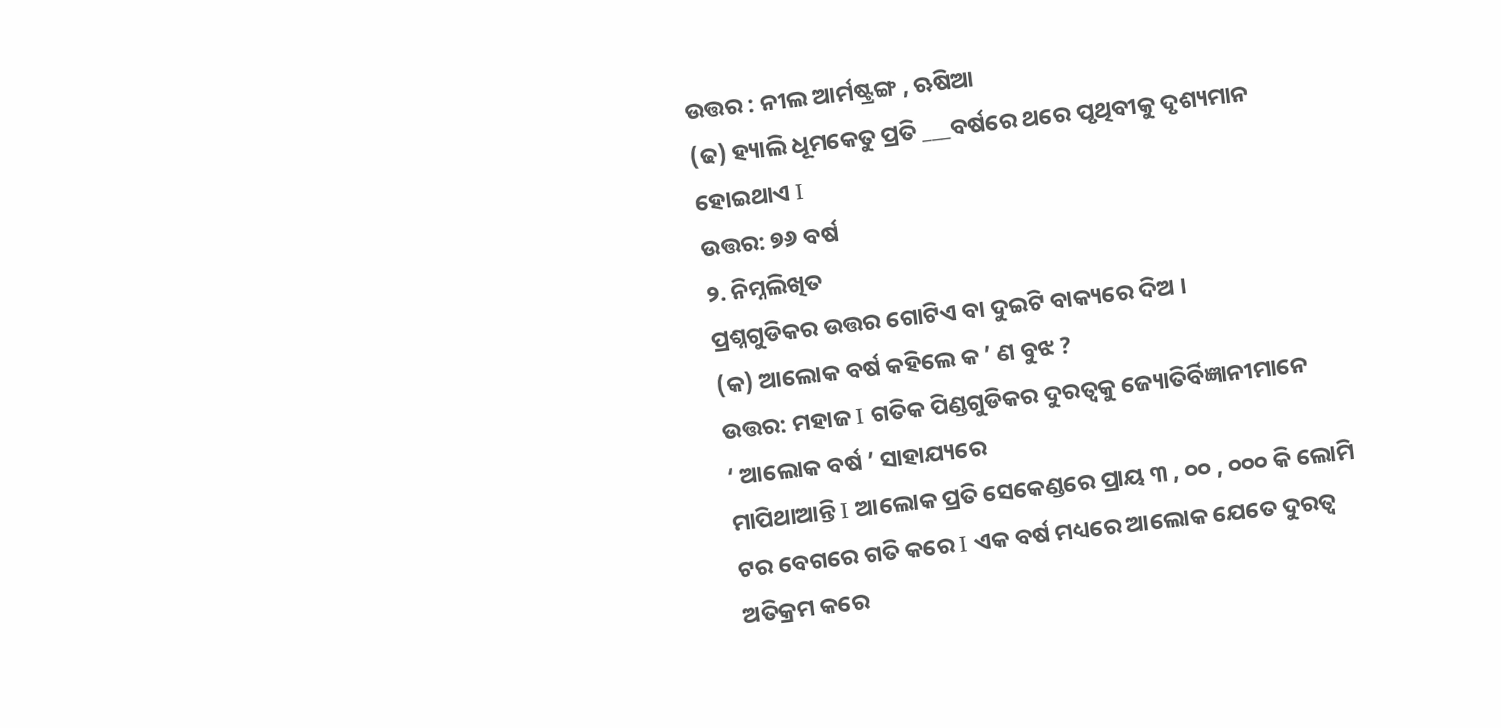ଉତ୍ତର : ନୀଲ ଆର୍ମଷ୍ଟ୍ରଙ୍ଗ , ଋଷିଆ
(ଢ) ହ୍ୟାଲି ଧୂମକେତୁ ପ୍ରତି ___ବର୍ଷରେ ଥରେ ପୃଥିବୀକୁ ଦୃଶ୍ୟମାନ ହୋଇଥାଏ I
ଉତ୍ତର: ୭୬ ବର୍ଷ
୨. ନିମ୍ନଲିଖିତ
ପ୍ରଶ୍ନଗୁଡିକର ଉତ୍ତର ଗୋଟିଏ ବା ଦୁଇଟି ବାକ୍ୟରେ ଦିଅ ।
(କ) ଆଲୋକ ବର୍ଷ କହିଲେ କ ’ ଣ ବୁଝ ?
ଉତ୍ତର: ମହାଜ I ଗତିକ ପିଣ୍ଡଗୁଡିକର ଦୁରତ୍ଵକୁ ଜ୍ୟୋତିର୍ବିଜ୍ଞାନୀମାନେ
‘ ଆଲୋକ ବର୍ଷ ’ ସାହାଯ୍ୟରେ
ମାପିଥାଆନ୍ତି I ଆଲୋକ ପ୍ରତି ସେକେଣ୍ଡରେ ପ୍ରାୟ ୩ , ୦୦ , ୦୦୦ କି ଲୋମି ଟର ବେଗରେ ଗତି କରେ I ଏକ ବର୍ଷ ମଧ୍ୟରେ ଆଲୋକ ଯେତେ ଦୁରତ୍ଵ ଅତିକ୍ରମ କରେ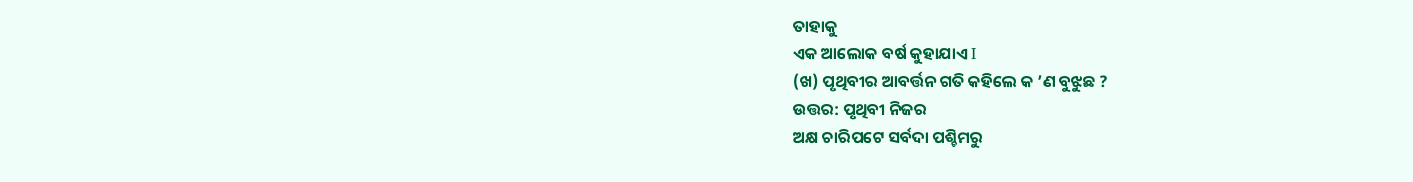ତାହାକୁ
ଏକ ଆଲୋକ ବର୍ଷ କୁହାଯାଏ I
(ଖ) ପୃଥିବୀର ଆବର୍ତ୍ତନ ଗତି କହିଲେ କ ’ଣ ବୁଝୁଛ ?
ଉତ୍ତର: ପୃଥିବୀ ନିଜର
ଅକ୍ଷ ଚାରିପଟେ ସର୍ବଦା ପଶ୍ଚିମରୁ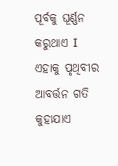ପୂର୍ବକୁ ଘୂର୍ଣ୍ଣନ କରୁଥାଏ I ଏହାକୁ ପୃଥିବୀର ଆବର୍ତ୍ତନ ଗତି କୁହାଯାଏ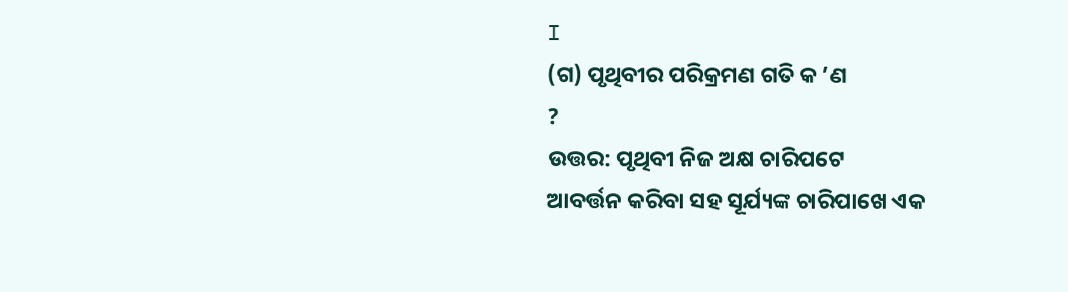I
(ଗ) ପୃଥିବୀର ପରିକ୍ରମଣ ଗତି କ ’ଣ
?
ଉତ୍ତର: ପୃଥିବୀ ନିଜ ଅକ୍ଷ ଚାରିପଟେ
ଆବର୍ତ୍ତନ କରିବା ସହ ସୂର୍ଯ୍ୟଙ୍କ ଚାରିପାଖେ ଏକ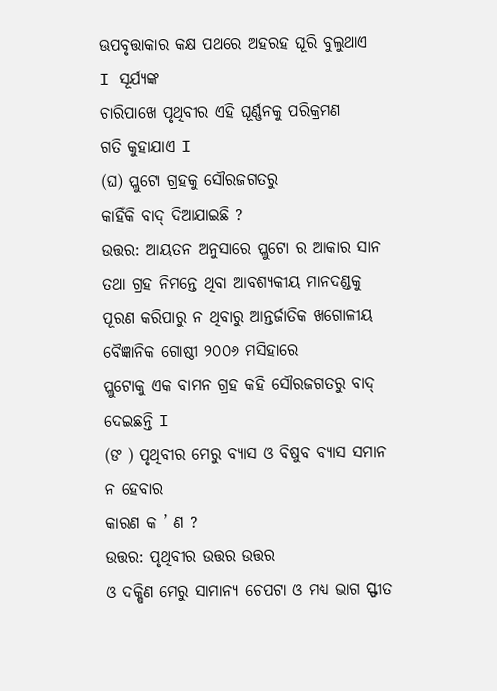ଊପବୃତ୍ତାକାର କକ୍ଷ ପଥରେ ଅହରହ ଘୂରି ବୁଲୁଥାଏ
I ସୂର୍ଯ୍ୟଙ୍କ
ଚାରିପାଖେ ପୃଥିବୀର ଏହି ଘୂର୍ଣ୍ଣନକୁ ପରିକ୍ରମଣ
ଗତି କୁହାଯାଏ I
(ଘ) ପ୍ଲୁଟୋ ଗ୍ରହକୁ ସୌରଜଗତରୁ
କାହିଁକି ବାଦ୍ ଦିଆଯାଇଛି ?
ଉତ୍ତର: ଆୟତନ ଅନୁସାରେ ପ୍ଲୁଟୋ ର ଆକାର ସାନ ତଥା ଗ୍ରହ ନିମନ୍ତେ ଥିବା ଆବଶ୍ୟକୀୟ ମାନଦଣ୍ଡକୁ ପୂରଣ କରିପାରୁ ନ ଥିବାରୁ ଆନ୍ତର୍ଜାତିକ ଖଗୋଳୀୟ ବୈଜ୍ଞାନିକ ଗୋଷ୍ଠୀ ୨୦୦୬ ମସିହାରେ
ପ୍ଲୁଟୋକୁ ଏକ ବାମନ ଗ୍ରହ କହି ସୌରଜଗତରୁ ବାଦ୍ ଦେଇଛନ୍ତି I
(ଙ ) ପୃଥିବୀର ମେରୁ ବ୍ୟାସ ଓ ବିଷୁବ ବ୍ୟାସ ସମାନ ନ ହେବାର
କାରଣ କ ’ ଣ ?
ଉତ୍ତର: ପୃଥିବୀର ଉତ୍ତର ଉତ୍ତର
ଓ ଦକ୍ଷିଣ ମେରୁ ସାମାନ୍ୟ ଚେପଟା ଓ ମଧ୍ୟ ଭାଗ ସ୍ଫୀତ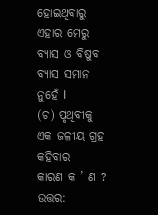ହୋଇଥିବାରୁ ଏହାର ମେରୁ ବ୍ୟାସ ଓ ବିଷୁବ
ବ୍ୟାସ ସମାନ ନୁହେଁ I
(ଚ) ପୃଥିବୀକୁ ଏକ ଜଳୀୟ ଗ୍ରହ କହିବାର
କାରଣ କ ’ ଣ ?
ଉତ୍ତର: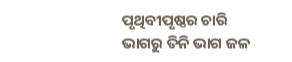ପୃଥିବୀପୃଷ୍ଠର ଚାରି
ଭାଗରୁ ତିନି ଭାଗ ଜଳ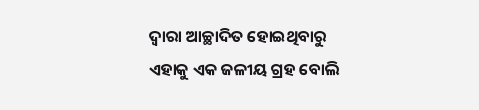ଦ୍ଵାରା ଆଚ୍ଛାଦିତ ହୋଇଥିବାରୁ ଏହାକୁ ଏକ ଜଳୀୟ ଗ୍ରହ ବୋଲି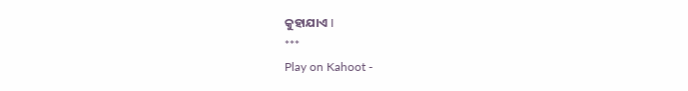କୁହାଯାଏ I
***
Play on Kahoot -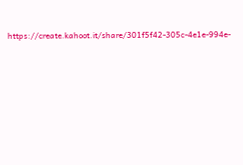https://create.kahoot.it/share/301f5f42-305c-4e1e-994e-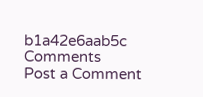b1a42e6aab5c
Comments
Post a Comment